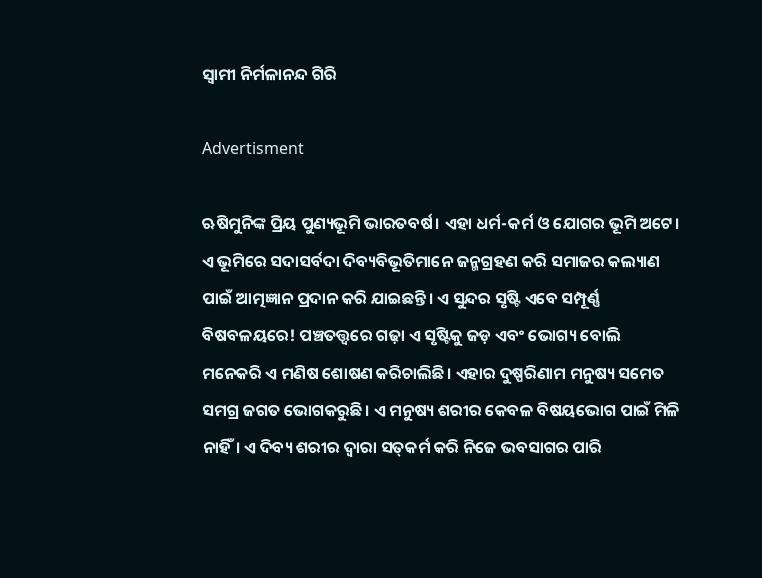ସ୍ବାମୀ ନିର୍ମଳାନନ୍ଦ ଗିରି

Advertisment

ଋଷିମୁନିଙ୍କ ପ୍ରିୟ ପୁଣ୍ୟଭୂମି ଭାରତବର୍ଷ। ଏହା ଧର୍ମ-କର୍ମ ଓ ଯୋଗର ଭୂମି ଅଟେ। ଏ ଭୂମିରେ ସଦାସର୍ବଦା ଦିବ୍ୟବିଭୂତିମାନେ ଜନ୍ମଗ୍ରହଣ କରି ସମାଜର କଲ୍ୟାଣ ପାଇଁ ଆତ୍ମଜ୍ଞାନ ପ୍ରଦାନ କରି ଯାଇଛନ୍ତି। ଏ ସୁନ୍ଦର ସୃଷ୍ଟି ଏବେ ସମ୍ପୂର୍ଣ୍ଣ ବିଷବଳୟରେ! ପଞ୍ଚତତ୍ତ୍ବରେ ଗଢ଼ା ଏ ସୃଷ୍ଟିକୁ ଜଡ଼ ଏବଂ ଭୋଗ୍ୟ ବୋଲି ମନେକରି ଏ ମଣିଷ ଶୋଷଣ କରିଚାଲିଛି। ଏହାର ଦୁଷ୍ପରିଣାମ ମନୁଷ୍ୟ ସମେତ ସମଗ୍ର ଜଗତ ଭୋଗକରୁଛି। ଏ ମନୁଷ୍ୟ ଶରୀର କେବଳ ବିଷୟଭୋଗ ପାଇଁ ମିଳି ନାହିଁ। ଏ ଦିବ୍ୟ ଶରୀର ଦ୍ବାରା ସତ୍‌କର୍ମ କରି ନିଜେ ଭବସାଗର ପାରି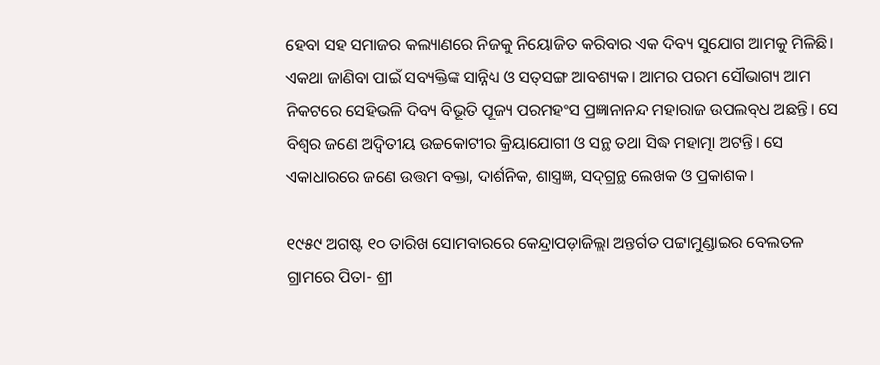ହେବା ସହ ସମାଜର କଲ୍ୟାଣରେ ନିଜକୁ ନିୟୋଜିତ କରିବାର ଏକ ଦିବ୍ୟ ସୁଯୋଗ ଆମକୁ ମିଳିଛି। ଏକଥା ଜାଣିବା ପାଇଁ ସବ୍ୟକ୍ତିଙ୍କ ସାନ୍ନିଧ୍ୟ ଓ ସତ୍‌ସଙ୍ଗ ଆବଶ୍ୟକ। ଆମର ପରମ ସୌଭାଗ୍ୟ ଆମ ନିକଟରେ ସେହିଭଳି ଦିବ୍ୟ ବିଭୂତି ପୂଜ୍ୟ ପରମହଂସ ପ୍ରଜ୍ଞାନାନନ୍ଦ ମହାରାଜ ଉପଲବ୍‌ଧ ଅଛନ୍ତି। ସେ ବିଶ୍ୱର ଜଣେ ଅଦ୍ବିତୀୟ ଉଚ୍ଚକୋଟୀର କ୍ରିୟାଯୋଗୀ ଓ ସନ୍ଥ ତଥା ସିଦ୍ଧ ମହାତ୍ମା ଅଟନ୍ତି। ସେ ଏକାଧାରରେ ଜଣେ ଉତ୍ତମ ବକ୍ତା, ଦାର୍ଶନିକ, ଶାସ୍ତ୍ରଜ୍ଞ, ସଦ୍‌ଗ୍ରନ୍ଥ ଲେଖକ ଓ ପ୍ରକାଶକ।

୧୯୫୯ ଅଗଷ୍ଟ ୧୦ ତାରିଖ ସୋମବାରରେ କେନ୍ଦ୍ରାପଡ଼ାଜିଲ୍ଲା ଅନ୍ତର୍ଗତ ପଟ୍ଟାମୁଣ୍ଡାଇର ବେଲତଳ ଗ୍ରାମରେ ପିତା- ଶ୍ରୀ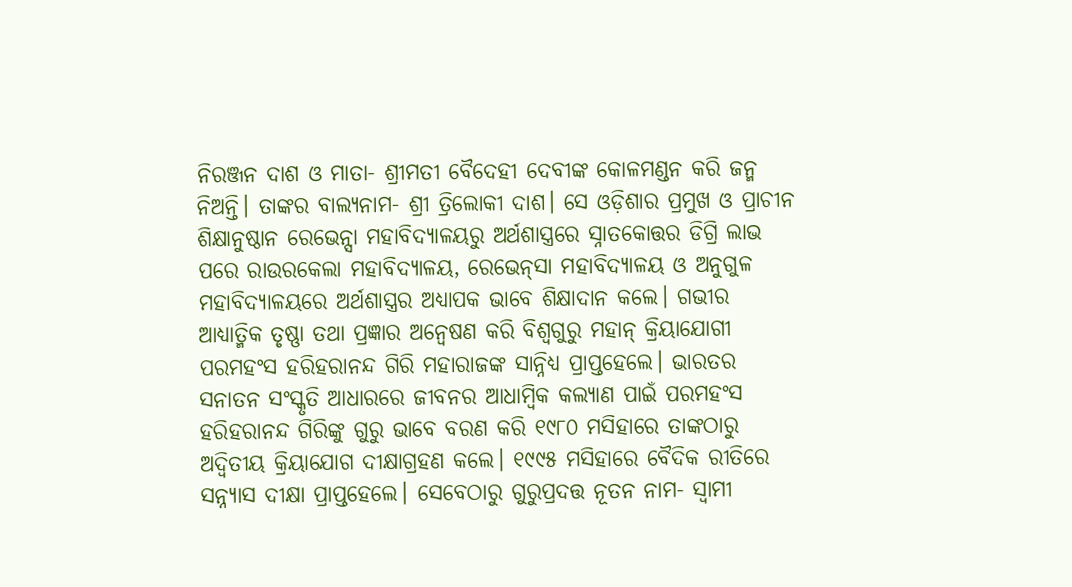ନିରଞ୍ଜନ ଦାଶ ଓ ମାତା- ଶ୍ରୀମତୀ ବୈଦେହୀ ଦେବୀଙ୍କ କୋଳମଣ୍ଡନ କରି ଜନ୍ମ ନିଅନ୍ତି। ତାଙ୍କର ବାଲ୍ୟନାମ- ଶ୍ରୀ ତ୍ରିଲୋକୀ ଦାଶ। ସେ ଓଡ଼ିଶାର ପ୍ରମୁଖ ଓ ପ୍ରାଚୀନ ଶିକ୍ଷାନୁଷ୍ଠାନ ରେଭେନ୍ସା ମହାବିଦ୍ୟାଳୟରୁ ଅର୍ଥଶାସ୍ତ୍ରରେ ସ୍ନାତକୋତ୍ତର ଡିଗ୍ରି ଲାଭ ପରେ ରାଉରକେଲା ମହାବିଦ୍ୟାଳୟ, ରେଭେନ୍‌ସା ମହାବିଦ୍ୟାଳୟ ଓ ଅନୁଗୁଳ ମହାବିଦ୍ୟାଳୟରେ ଅର୍ଥଶାସ୍ତ୍ରର ଅଧ୍ୟାପକ ଭାବେ ଶିକ୍ଷାଦାନ କଲେ। ଗଭୀର ଆଧ୍ୟାତ୍ମିକ ତୃଷ୍ଣା ତଥା ପ୍ରଜ୍ଞାର ଅନ୍ବେଷଣ କରି ବିଶ୍ୱଗୁରୁ ମହାନ୍ କ୍ରିୟାଯୋଗୀ ପରମହଂସ ହରିହରାନନ୍ଦ ଗିରି ମହାରାଜଙ୍କ ସାନ୍ନିଧ୍ୟ ପ୍ରାପ୍ତହେଲେ। ଭାରତର ସନାତନ ସଂସ୍କୃତି ଆଧାରରେ ଜୀବନର ଆଧାମ୍ବିକ କଲ୍ୟାଣ ପାଇଁ ପରମହଂସ ହରିହରାନନ୍ଦ ଗିରିଙ୍କୁ ଗୁରୁ ଭାବେ ବରଣ କରି ୧୯୮୦ ମସିହାରେ ତାଙ୍କଠାରୁ ଅଦ୍ବିତୀୟ କ୍ରିୟାଯୋଗ ଦୀକ୍ଷାଗ୍ରହଣ କଲେ। ୧୯୯୫ ମସିହାରେ ବୈଦିକ ରୀତିରେ ସନ୍ନ୍ୟାସ ଦୀକ୍ଷା ପ୍ରାପ୍ତହେଲେ। ସେବେଠାରୁ ଗୁରୁପ୍ରଦତ୍ତ ନୂତନ ନାମ- ସ୍ୱାମୀ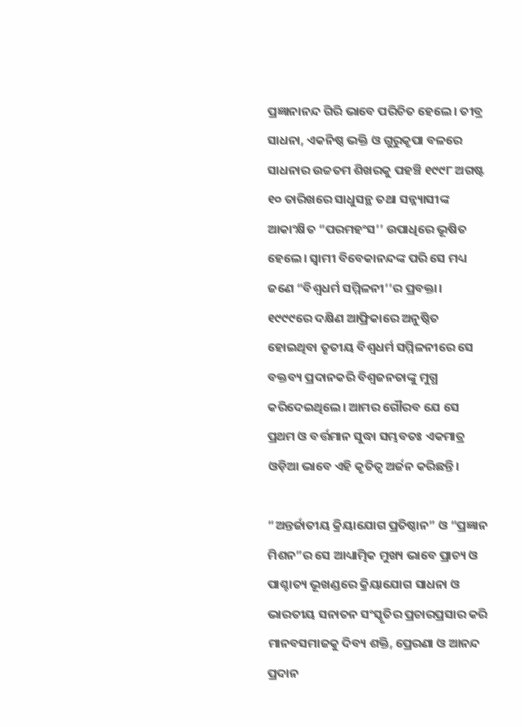ପ୍ରଜ୍ଞାନାନନ୍ଦ ଗିରି ଭାବେ ପରିଚିତ ହେଲେ। ତୀବ୍ର ସାଧନା, ଏକନିଷ୍ଠ ଭକ୍ତି ଓ ଗୁରୁକୃପା ବଳରେ ସାଧନାର ଉଚ୍ଚତମ ଶିଖରକୁ ପହଞ୍ଚି ୧୯୯୮ ଅଗଷ୍ଟ ୧୦ ତାରିଖରେ ସାଧୁସନ୍ଥ ତ‌ଥା ସନ୍ନ୍ୟାସୀଙ୍କ ଆକାଂକ୍ଷିତ “ପରମହଂସ’’ ଉପାଧିରେ ଭୂଷିତ ହେଲେ। ସ୍ବାମୀ ବିବେକାନନ୍ଦଙ୍କ ପରି ସେ ମଧ୍ୟ ଜଣେ “ବିଶ୍ୱଧର୍ମ ସମ୍ମିଳନୀ’’ର ପ୍ରବକ୍ତା। ୧୯୯୯ରେ ଦକ୍ଷିଣ ଆଫ୍ରିକାରେ ଅନୁଷ୍ଠିତ ହୋଇଥିବା ତୃତୀୟ ବିଶ୍ବଧର୍ମ ସମ୍ମିଳନୀରେ ସେ ବକ୍ତବ୍ୟ ପ୍ରଦାନକରି ବିଶ୍ୱଜନତାଙ୍କୁ ମୁଗ୍ଧ କରିଦେଇଥିଲେ। ଆମର ଗୌରବ ଯେ ସେ ପ୍ରଥମ ଓ ବର୍ତ୍ତମାନ ସୁଦ୍ଧା ସମ୍ଭବତଃ ଏକମାତ୍ର ଓଡ଼ିଆ ଭାବେ ଏହି କୃତିତ୍ୱ ଅର୍ଜନ କରିଛନ୍ତି।

“ଅନ୍ତର୍ଜାତୀୟ କ୍ରିୟାଯୋଗ ପ୍ରତିଷ୍ଠାନ” ଓ “ପ୍ରଜ୍ଞାନ ମିଶନ”ର ସେ ଆଧ୍ୟାତ୍ମିକ ମୁଖ୍ୟ ଭାବେ ପ୍ରାଚ୍ୟ ଓ ପାଶ୍ଚାତ୍ୟ ଭୂଖଣ୍ଡରେ କ୍ରିୟାଯୋଗ ସାଧନା ଓ ଭାରତୀୟ ସନାତନ ସଂସ୍କୃତିର ପ୍ରଚାରପ୍ରସାର କରି ମାନବସମାଜକୁ ଦିବ୍ୟ ଶକ୍ତି, ପ୍ରେରଣା ଓ ଆନନ୍ଦ ପ୍ରଦାନ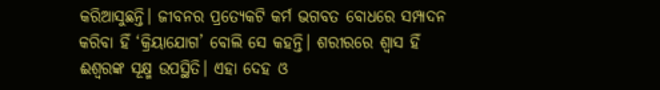କରିଆସୁଛନ୍ତି। ଜୀବନର ପ୍ରତ୍ୟେକଟି କର୍ମ ଭଗବତ ବୋଧରେ ସମ୍ପାଦନ କରିବା ହିଁ ‘କ୍ରିୟାଯୋଗ’ ବୋଲି ସେ କହନ୍ତି। ଶରୀରରେ ଶ୍ବାସ ହିଁ ଈଶ୍ବରଙ୍କ ସୂକ୍ଷ୍ମ ଉପସ୍ଥିତି। ଏହା ଦେହ ଓ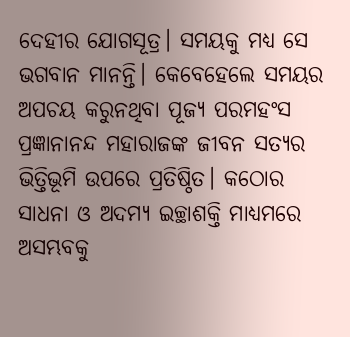ଦେହୀର ଯୋଗସୂତ୍ର। ସମୟକୁ ମଧ୍ୟ ସେ ଭଗବାନ ମାନନ୍ତି। କେବେହେଲେ ସମୟର ଅପଚୟ କରୁନଥିବା ପୂଜ୍ୟ ପରମହଂସ ପ୍ରଜ୍ଞାନାନନ୍ଦ ମହାରାଜଙ୍କ ଜୀବନ ସତ୍ୟର ଭିତ୍ତିଭୂମି ଉପରେ ପ୍ରତିଷ୍ଠିତ। କଠୋର ସାଧନା ଓ ଅଦମ୍ୟ ଇଚ୍ଛାଶକ୍ତି ମାଧ୍ୟମରେ ଅସମ୍ଭବକୁ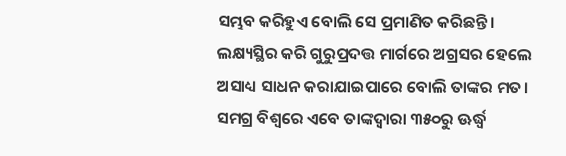ସମ୍ଭବ କରିହୁଏ ବୋଲି ସେ ପ୍ରମାଣିତ କରିଛନ୍ତି। ଲକ୍ଷ୍ୟସ୍ଥିର କରି ଗୁରୁପ୍ରଦତ୍ତ ମାର୍ଗରେ ଅଗ୍ରସର ହେଲେ ଅସାଧ୍ୟ ସାଧନ କରାଯାଇପାରେ ବୋଲି ତାଙ୍କର ମତ। ସମଗ୍ର ବିଶ୍ବରେ ଏବେ ତାଙ୍କଦ୍ୱାରା ୩୫୦ରୁ ଊର୍ଦ୍ଧ୍ବ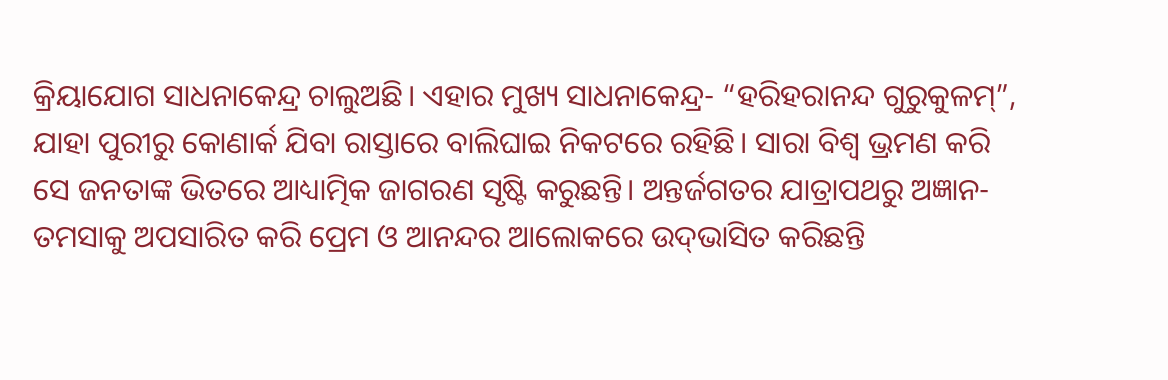କ୍ରିୟାଯୋଗ ସାଧନାକେନ୍ଦ୍ର ଚାଲୁଅଛି। ଏହାର ମୁଖ୍ୟ ସାଧନାକେନ୍ଦ୍ର- “ହରିହରାନନ୍ଦ ଗୁରୁକୁଳମ୍”, ଯାହା ପୁରୀରୁ କୋଣାର୍କ ଯିବା ରାସ୍ତାରେ ବାଲିଘାଇ ନିକଟରେ ରହିଛି। ସାରା ବିଶ୍ବ ଭ୍ରମଣ କରି ସେ ଜନତାଙ୍କ ଭିତରେ ଆଧ୍ୟାତ୍ମିକ ଜାଗରଣ ସୃଷ୍ଟି କରୁଛନ୍ତି। ଅନ୍ତର୍ଜଗତର ଯାତ୍ରାପଥରୁ ଅଜ୍ଞାନ-ତମସାକୁ ଅପସାରିତ କରି ପ୍ରେମ ଓ ଆନନ୍ଦର ଆଲୋକରେ ଉଦ୍‌ଭାସିତ କରିଛନ୍ତି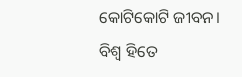କୋଟିକୋଟି ଜୀବନ। ବିଶ୍ବ ହିତେ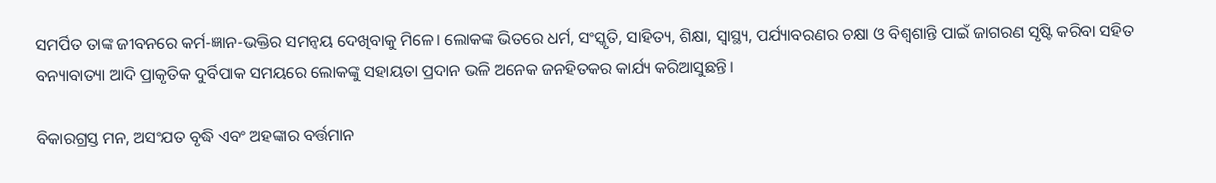ସମର୍ପିତ ତାଙ୍କ ଜୀବନରେ କର୍ମ-ଜ୍ଞାନ-ଭକ୍ତିର ସମନ୍ବୟ ଦେଖିବାକୁ ମିଳେ। ଲୋକଙ୍କ ଭିତରେ ଧର୍ମ, ସଂସ୍କୃତି, ସାହିତ୍ୟ, ଶିକ୍ଷା, ସ୍ୱାସ୍ଥ୍ୟ, ପର୍ଯ୍ୟାବରଣର ଚକ୍ଷା ଓ ବିଶ୍ୱଶାନ୍ତି ପାଇଁ ଜାଗରଣ ସୃଷ୍ଟି କରିବା ସହିତ ବନ୍ୟାବାତ୍ୟା ଆଦି ପ୍ରାକୃତିକ ଦୁର୍ବିପାକ ସମୟରେ ଲୋକଙ୍କୁ ସହାୟତା ପ୍ରଦାନ ଭଳି ଅନେକ ଜନହିତକର କାର୍ଯ୍ୟ କରିଆସୁଛନ୍ତି।

ବିକାରଗ୍ରସ୍ତ ମନ, ଅସଂଯତ ବୃଦ୍ଧି ଏବଂ ଅହଙ୍କାର ବର୍ତ୍ତମାନ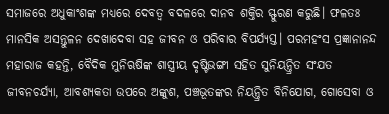ସମାଜରେ ଅଧୁକାଂଶଙ୍କ ମଧ୍ୟରେ ଦେବତ୍ବ ବଦଳରେ ଦାନବ ଶକ୍ତିର ସ୍ଫୁରଣ କରୁଛି। ଫଳତଃ ମାନସିକ ଅସନ୍ତୁଳନ ଦେଖାଦେବା ସହ ଜୀବନ ଓ ପରିବାର ବିପର୍ଯ୍ୟସ୍ତ। ପରମହଂସ ପ୍ରଜ୍ଞାନାନନ୍ଦ ମହାରାଜ କହନ୍ତି, ବୈଦିକ ମୁନିଋଷିଙ୍କ ଶାସ୍ତ୍ରୀୟ ଦୃଷ୍ଟିଭଙ୍ଗୀ ସହିତ ସୁନିୟନ୍ତ୍ରିତ ସଂଯତ ଜୀବନଚର୍ଯ୍ୟା, ଆବଶ୍ୟକତା ଉପରେ ଅଙ୍କୁଶ, ପଞ୍ଚଭୂତଙ୍କର ନିୟନ୍ତ୍ରିତ ବିନିଯୋଗ, ଗୋସେବା ଓ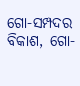ଗୋ-ସମ୍ପଦର ବିକାଶ, ଗୋ-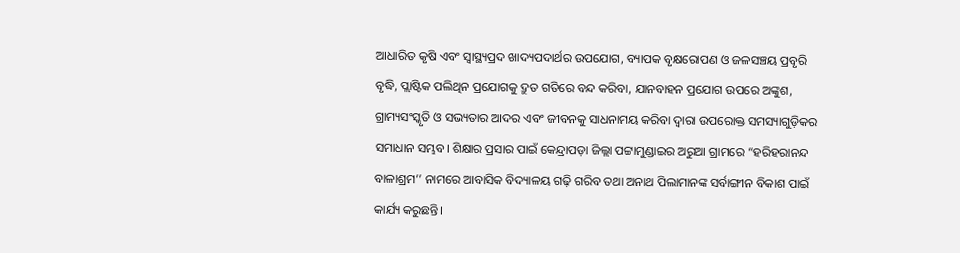ଆଧାରିତ କୃଷି ଏବଂ ସ୍ୱାସ୍ଥ୍ୟପ୍ରଦ ଖାଦ୍ୟପଦାର୍ଥର ଉପଯୋଗ, ବ୍ୟାପକ ବୃକ୍ଷରୋପଣ ଓ ଜଳସଞ୍ଚୟ ପ୍ରବୃରି ବୃଦ୍ଧି, ପ୍ଲାଷ୍ଟିକ ପଲିଥିନ ପ୍ରଯୋଗକୁ ଦ୍ରୁତ ଗତିରେ ବନ୍ଦ କରିବା, ଯାନବାହନ ପ୍ରଯୋଗ ଉପରେ ଅଙ୍କୁଶ, ଗ୍ରାମ୍ୟସଂସ୍କୃତି ଓ ସଭ୍ୟତାର ଆଦର ଏବଂ ଜୀବନକୁ ସାଧନାମୟ କରିବା ଦ୍ବାରା ଉପରୋକ୍ତ ସମସ୍ୟାଗୁଡ଼ିକର ସମାଧାନ ସମ୍ଭବ। ଶିକ୍ଷାର ପ୍ରସାର ପାଇଁ କେନ୍ଦ୍ରାପଡ଼ା ଜିଲ୍ଲା ପଟ୍ଟାମୁଣ୍ଡାଇର ଅରୁଆ ଗ୍ରାମରେ “ହରିହରାନନ୍ଦ ବାଳାଶ୍ରମ’’ ନାମରେ ଆବାସିକ ବିଦ୍ୟାଳୟ ଗଢ଼ି ଗରିବ ତଥା ଅନାଥ ପିଲାମାନଙ୍କ ସର୍ବାଙ୍ଗୀନ ବିକାଶ ପାଇଁ କାର୍ଯ୍ୟ କରୁଛନ୍ତି।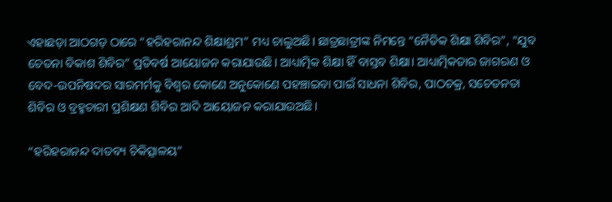ଏହାଛଡ଼ା ଆଠଗଡ଼ ଠାରେ “ହରିହରାନନ୍ଦ ଶିକ୍ଷାଶ୍ରମ” ମଧ୍ୟ ଚାଲୁଅଛି। ଛାତ୍ରଛାତ୍ରୀଙ୍କ ନିମନ୍ତେ “ନୈତିକ ଶିକ୍ଷା ଶିବିର”, “ଯୁବ ଚେତନା ବିକାଶ ଶିବିର” ପ୍ରତିବର୍ଷ ଆୟୋଜନ କରାଯାଉଛି। ଆଧ୍ୟାତ୍ମିକ ଶିକ୍ଷା ହିଁ ବାସ୍ତବ ଶିକ୍ଷା। ଆଧ୍ୟାତ୍ମିକତାର ଜାଗରଣ ଓ ବେଦ-ଉପନିଷଦର ସାରମର୍ମକୁ ବିଶ୍ୱର କୋଣେ ଅନୁକୋଣେ ପହଞ୍ଚାଇବା ପାଇଁ ସାଧନା ଶିବିର, ପାଠଚକ୍ର, ସଚେତନତା ଶିବିର ଓ ବ୍ରହ୍ମଚାରୀ ପ୍ରଶିକ୍ଷଣ ଶିବିର ଆଦି ଆୟୋଜନ କରାଯାଉଅଛି।

“ହରିହରାନନ୍ଦ ଦାତବ୍ୟ ଚିକିତ୍ସାଳୟ”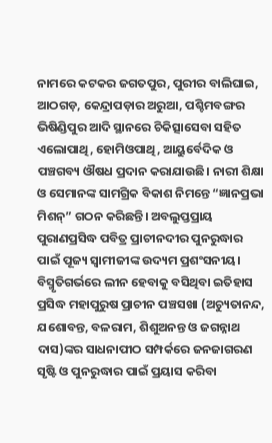ନାମରେ କଟକର ଜଗତପୁର, ପୁରୀର ବାଲିଘାଇ, ଆଠଗଡ଼, କେନ୍ଦ୍ରାପଡ଼ାର ଅରୁଆ, ପଶ୍ଚିମବଙ୍ଗର ଭିଷିଣ୍ଡିପୁର ଆଦି ସ୍ଥାନରେ ଚିକିତ୍ସାସେବା ସହିତ ଏଲୋପାଥି, ହୋମିଓପାଥି, ଆୟୁର୍ବେଦିକ ଓ ପଞ୍ଚଗବ୍ୟ ଔଷଧ ପ୍ରଦାନ କରାଯାଉଛି। ନାରୀ ଶିକ୍ଷା ଓ ସେମାନଙ୍କ ସାମଗ୍ରିକ ବିକାଶ ନିମନ୍ତେ “ଜ୍ଞାନପ୍ରଭା ମିଶନ୍” ଗଠନ କରିଛନ୍ତି। ଅବଲୁପ୍ତପ୍ରାୟ ପୁରାଣପ୍ରସିଦ୍ଧ ପବିତ୍ର ପ୍ରାଚୀନଦୀର ପୁନରୁଦ୍ଧାର ପାଇଁ ପୂଜ୍ୟ ସ୍ବାମୀଜୀଙ୍କ ଉଦ୍ୟମ ପ୍ରଶଂସନୀୟ। ବିସ୍ମୃତିଗର୍ଭରେ ଲୀନ ହେବାକୁ ବସିଥିବା ଇତିହାସ ପ୍ରସିଦ୍ଧ ମହାପୁରୁଷ ପ୍ରାଚୀନ ପଞ୍ଚସଖା (ଅଚ୍ୟୁତାନନ୍ଦ, ଯଶୋବନ୍ତ, ବଳରାମ, ଶିଶୁଅନନ୍ତ ଓ ଜଗନ୍ନାଥ ଦାସ)ଙ୍କର ସାଧନାପୀଠ ସମ୍ପର୍କରେ ଜନଜାଗରଣ ସୃଷ୍ଟି ଓ ପୁନରୁଦ୍ଧାର ପାଇଁ ପ୍ରୟାସ କରିବା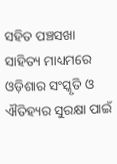ସହିତ ପଞ୍ଚସଖା ସାହିତ୍ୟ ମାଧ୍ୟମରେ ଓଡ଼ିଶାର ସଂସ୍କୃତି ଓ ଐତିହ୍ୟର ସୁରକ୍ଷା ପାଇଁ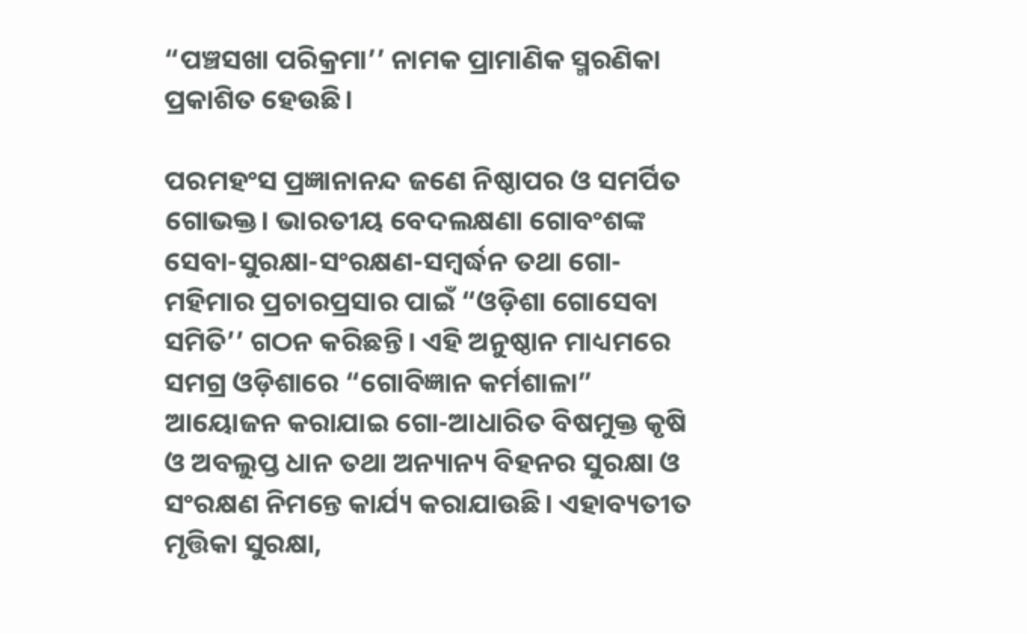“ପଞ୍ଚସଖା ପରିକ୍ରମା’’ ନାମକ ପ୍ରାମାଣିକ ସ୍ମରଣିକା ପ୍ରକାଶିତ ହେଉଛି।

ପରମହଂସ ପ୍ରଜ୍ଞାନାନନ୍ଦ ଜଣେ ନିଷ୍ଠାପର ଓ ସମର୍ପିତ ଗୋଭକ୍ତ। ଭାରତୀୟ ବେଦଲକ୍ଷଣା ଗୋବଂଶଙ୍କ ସେବା-ସୁରକ୍ଷା-ସଂରକ୍ଷଣ-ସମ୍ବର୍ଦ୍ଧନ ତଥା ଗୋ-ମହିମାର ପ୍ରଚାରପ୍ରସାର ପାଇଁ “ଓଡ଼ିଶା ଗୋସେବା ସମିତି’’ ଗଠନ କରିଛନ୍ତି। ଏହି ଅନୁଷ୍ଠାନ ମାଧ୍ୟମରେ ସମଗ୍ର ଓଡ଼ିଶାରେ “ଗୋବିଜ୍ଞାନ କର୍ମଶାଳା” ଆୟୋଜନ କରାଯାଇ ଗୋ-ଆଧାରିତ ବିଷମୁକ୍ତ କୃଷି ଓ ଅବଲୁପ୍ତ ଧାନ ତଥା ଅନ୍ୟାନ୍ୟ ବିହନର ସୁରକ୍ଷା ଓ ସଂରକ୍ଷଣ ନିମନ୍ତେ କାର୍ଯ୍ୟ କରାଯାଉଛି। ଏହାବ୍ୟତୀତ ମୃତ୍ତିକା ସୁରକ୍ଷା,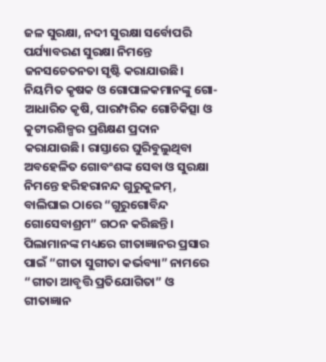ଜଳ ସୁରକ୍ଷା, ନଦୀ ସୁରକ୍ଷା ସର୍ବୋପରି ପର୍ଯ୍ୟାବରଣ ସୁରକ୍ଷା ନିମନ୍ତେ ଜନସଚେତନତା ସୃଷ୍ଟି କରାଯାଉଛି। ନିୟମିତ କୃଷକ ଓ ଗୋପାଳକମାନଙ୍କୁ ଗୋ-ଆଧାରିତ କୃଷି, ପାରମ୍ପରିକ ଗୋଚିକିତ୍ସା ଓ କୁଟୀରଶିଳ୍ପର ପ୍ରଶିକ୍ଷଣ ପ୍ରଦାନ କରାଯାଉଛି। ରାସ୍ତାରେ ଘୁରିବୁଲୁଥିବା ଅବହେଳିତ ଗୋବଂଶଙ୍କ ସେବା ଓ ସୁରକ୍ଷା ନିମନ୍ତେ ହରିହରାନନ୍ଦ ଗୁରୁକୁଳମ୍, ବାଲିଘାଇ ଠାରେ “ଗୁରୁଗୋବିନ୍ଦ ଗୋସେବାଶ୍ରମ” ଗଠନ କରିଛନ୍ତି। ପିଲାମାନଙ୍କ ମଧ୍ୟରେ ଗୀତାଜ୍ଞାନର ପ୍ରସାର ପାଇଁ “ଗୀତା ସୁଗୀତା କର୍ଭବ୍ୟା” ନାମରେ “ଗୀତା ଆବୃତ୍ତି ପ୍ରତିଯୋଗିତା” ଓ  ଗୀତାଜ୍ଞାନ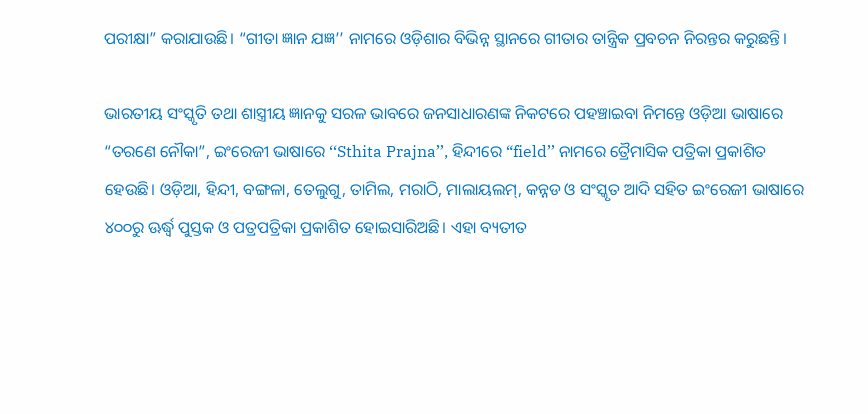ପରୀକ୍ଷା” କରାଯାଉଛି। “ଗୀତା ଜ୍ଞାନ ଯଜ୍ଞ’’ ନାମରେ ଓଡ଼ିଶାର ବିଭିନ୍ନ ସ୍ଥାନରେ ଗୀତାର ତାନ୍ତ୍ରିକ ପ୍ରବଚନ ନିରନ୍ତର କରୁଛନ୍ତି।

ଭାରତୀୟ ସଂସ୍କୃତି ତଥା ଶାସ୍ତ୍ରୀୟ ଜ୍ଞାନକୁ ସରଳ ଭାବରେ ଜନସାଧାରଣଙ୍କ ନିକଟରେ ପହଞ୍ଚାଇବା ନିମନ୍ତେ ଓଡ଼ିଆ ଭାଷାରେ “ତରଣେ ନୌକା”, ଇଂରେଜୀ ଭାଷାରେ ‘‘Sthita Prajna’’, ହିନ୍ଦୀରେ “field’’ ନାମରେ ତ୍ରୈମାସିକ ପତ୍ରିକା ପ୍ରକାଶିତ ହେଉଛି। ଓଡ଼ିଆ, ହିନ୍ଦୀ, ବଙ୍ଗଳା, ତେଲୁଗୁ, ତାମିଲ, ମରାଠି, ମାଲାୟଲମ୍, କନ୍ନଡ ଓ ସଂସ୍କୃତ ଆଦି ସହିତ ଇଂରେଜୀ ଭାଷାରେ ୪୦୦ରୁ ଊର୍ଦ୍ଧ୍ବ ପୁସ୍ତକ ଓ ପତ୍ରପତ୍ରିକା ପ୍ରକାଶିତ ହୋଇସାରିଅଛି। ଏହା ବ୍ୟତୀତ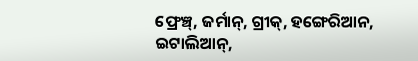ଫ୍ରେଞ୍ଚ୍, ଜର୍ମାନ୍, ଗ୍ରୀକ୍, ହଙ୍ଗେରିଆନ, ଇଟାଲିଆନ୍,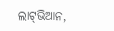ଲାଟ୍‌ଭିଆନ,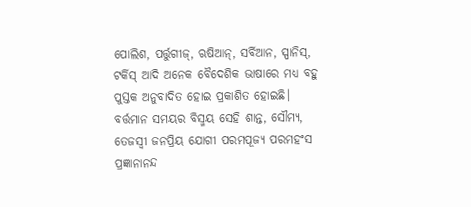ପୋଲିଶ, ପର୍ତ୍ତୁଗୀଜ୍, ଋଷିଆନ୍, ସର୍ବିଆନ, ସ୍ପାନିସ୍, ଟର୍କିସ୍ ଆଦି ଅନେକ ବୈଦେଶିକ ଭାଷାରେ ମଧ୍ୟ ବହୁ ପୁସ୍ତକ ଅନୁବାଦିତ ହୋଇ ପ୍ରକାଶିତ ହୋଇଛି। ବର୍ତ୍ତମାନ ସମୟର ବିସ୍ମୟ ସେହି ଶାନ୍ତ, ସୌମ୍ୟ, ତେଜସ୍ୱୀ ଜନପ୍ରିୟ ଯୋଗୀ ପରମପୂଜ୍ୟ ପରମହଂସ ପ୍ରଜ୍ଞାନାନନ୍ଦ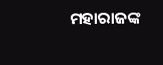ମହାରାଜଙ୍କ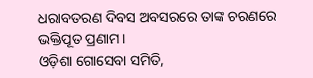ଧରାବତରଣ ଦିବସ ଅବସରରେ ତାଙ୍କ ଚରଣରେ ଭକ୍ତିପୂତ ପ୍ରଣାମ।
ଓଡ଼ିଶା ଗୋସେବା ସମିତି,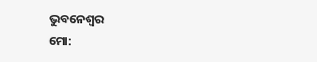ଭୁବନେଶ୍ବର
ମୋ: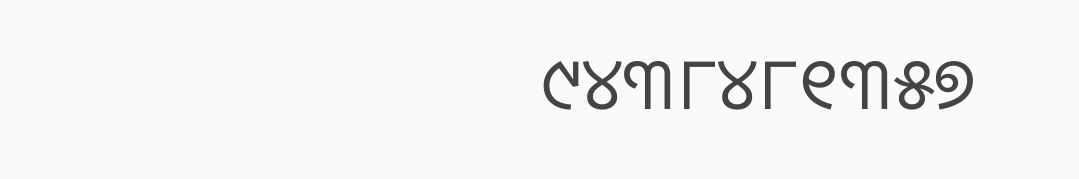୯୪୩୮୪୮୧୩୫୭